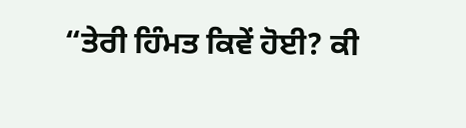“ਤੇਰੀ ਹਿੰਮਤ ਕਿਵੇਂ ਹੋਈ? ਕੀ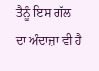ਤੈਨੂੰ ਇਸ ਗੱਲ ਦਾ ਅੰਦਾਜ਼ਾ ਵੀ ਹੈ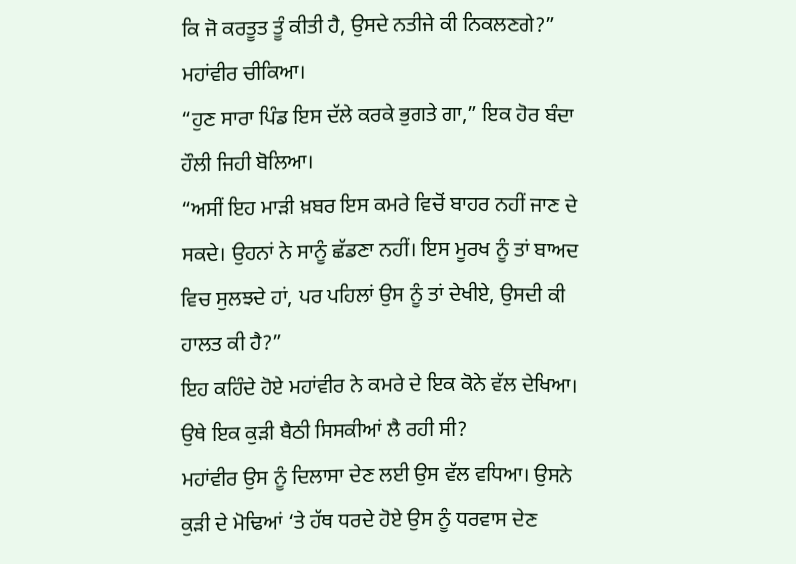ਕਿ ਜੋ ਕਰਤੂਤ ਤੂੰ ਕੀਤੀ ਹੈ, ਉਸਦੇ ਨਤੀਜੇ ਕੀ ਨਿਕਲਣਗੇ?” ਮਹਾਂਵੀਰ ਚੀਕਿਆ।
“ਹੁਣ ਸਾਰਾ ਪਿੰਡ ਇਸ ਦੱਲੇ ਕਰਕੇ ਭੁਗਤੇ ਗਾ,” ਇਕ ਹੋਰ ਬੰਦਾ ਹੌਲੀ ਜਿਹੀ ਬੋਲਿਆ।
“ਅਸੀਂ ਇਹ ਮਾੜੀ ਖ਼ਬਰ ਇਸ ਕਮਰੇ ਵਿਚੋਂ ਬਾਹਰ ਨਹੀਂ ਜਾਣ ਦੇ ਸਕਦੇ। ਉਹਨਾਂ ਨੇ ਸਾਨੂੰ ਛੱਡਣਾ ਨਹੀਂ। ਇਸ ਮੂਰਖ ਨੂੰ ਤਾਂ ਬਾਅਦ ਵਿਚ ਸੁਲਝਦੇ ਹਾਂ, ਪਰ ਪਹਿਲਾਂ ਉਸ ਨੂੰ ਤਾਂ ਦੇਖੀਏ, ਉਸਦੀ ਕੀ ਹਾਲਤ ਕੀ ਹੈ?”
ਇਹ ਕਹਿੰਦੇ ਹੋਏ ਮਹਾਂਵੀਰ ਨੇ ਕਮਰੇ ਦੇ ਇਕ ਕੋਨੇ ਵੱਲ ਦੇਖਿਆ। ਉਥੇ ਇਕ ਕੁੜੀ ਬੈਠੀ ਸਿਸਕੀਆਂ ਲੈ ਰਹੀ ਸੀ?
ਮਹਾਂਵੀਰ ਉਸ ਨੂੰ ਦਿਲਾਸਾ ਦੇਣ ਲਈ ਉਸ ਵੱਲ ਵਧਿਆ। ਉਸਨੇ ਕੁੜੀ ਦੇ ਮੋਢਿਆਂ ‘ਤੇ ਹੱਥ ਧਰਦੇ ਹੋਏ ਉਸ ਨੂੰ ਧਰਵਾਸ ਦੇਣ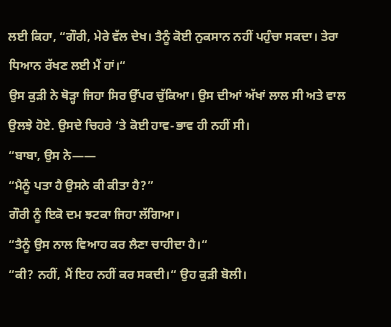ਲਈ ਕਿਹਾ, “ਗੌਰੀ, ਮੇਰੇ ਵੱਲ ਦੇਖ। ਤੈਨੂੰ ਕੋਈ ਨੁਕਸਾਨ ਨਹੀਂ ਪਹੁੰਚਾ ਸਕਦਾ। ਤੇਰਾ ਧਿਆਨ ਰੱਖਣ ਲਈ ਮੈਂ ਹਾਂ।“
ਉਸ ਕੁੜੀ ਨੇ ਥੋੜ੍ਹਾ ਜਿਹਾ ਸਿਰ ਉੱਪਰ ਚੁੱਕਿਆ। ਉਸ ਦੀਆਂ ਅੱਖਾਂ ਲਾਲ ਸੀ ਅਤੇ ਵਾਲ ਉਲਝੇ ਹੋਏ. ਉਸਦੇ ਚਿਹਰੇ ‘ਤੇ ਕੋਈ ਹਾਵ-ਭਾਵ ਹੀ ਨਹੀਂ ਸੀ।
“ਬਾਬਾ, ਉਸ ਨੇ——
“ਮੈਨੂੰ ਪਤਾ ਹੈ ਉਸਨੇ ਕੀ ਕੀਤਾ ਹੈ?”
ਗੌਰੀ ਨੂੰ ਇਕੋ ਦਮ ਝਟਕਾ ਜਿਹਾ ਲੱਗਿਆ।
“ਤੈਨੂੰ ਉਸ ਨਾਲ ਵਿਆਹ ਕਰ ਲੈਣਾ ਚਾਹੀਦਾ ਹੈ।“
“ਕੀ? ਨਹੀਂ, ਮੈਂ ਇਹ ਨਹੀਂ ਕਰ ਸਕਦੀ।“ ਉਹ ਕੁੜੀ ਬੋਲੀ।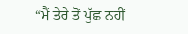“ਮੈਂ ਤੇਰੇ ਤੋਂ ਪੁੱਛ ਨਹੀਂ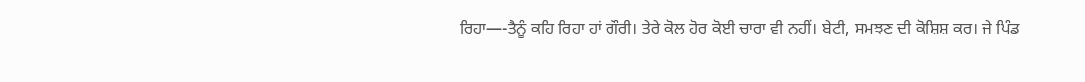ਰਿਹਾ—-ਤੈਨੂੰ ਕਹਿ ਰਿਹਾ ਹਾਂ ਗੌਰੀ। ਤੇਰੇ ਕੋਲ ਹੋਰ ਕੋਈ ਚਾਰਾ ਵੀ ਨਹੀਂ। ਬੇਟੀ, ਸਮਝਣ ਦੀ ਕੋਸ਼ਿਸ਼ ਕਰ। ਜੇ ਪਿੰਡ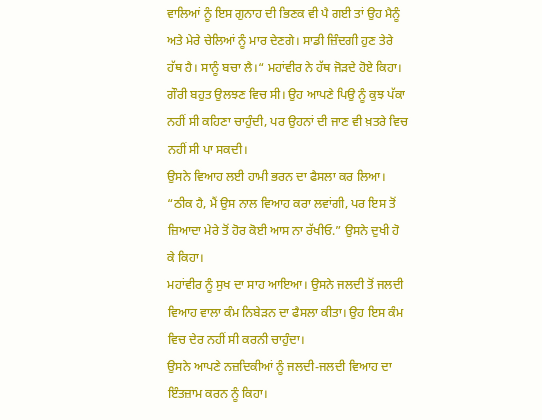ਵਾਲਿਆਂ ਨੂੰ ਇਸ ਗੁਨਾਹ ਦੀ ਭਿਣਕ ਵੀ ਪੈ ਗਈ ਤਾਂ ਉਹ ਮੈਨੂੰ ਅਤੇ ਮੇਰੇ ਚੇਲਿਆਂ ਨੂੰ ਮਾਰ ਦੇਣਗੇ। ਸਾਡੀ ਜ਼ਿੰਦਗੀ ਹੁਣ ਤੇਰੇ ਹੱਥ ਹੈ। ਸਾਨੂੰ ਬਚਾ ਲੈ।“ ਮਹਾਂਵੀਰ ਨੇ ਹੱਥ ਜੋੜਦੇ ਹੋਏ ਕਿਹਾ।
ਗੌਰੀ ਬਹੁਤ ਉਲਝਣ ਵਿਚ ਸੀ। ਉਹ ਆਪਣੇ ਪਿਉ ਨੂੰ ਕੁਝ ਪੱਕਾ ਨਹੀਂ ਸੀ ਕਹਿਣਾ ਚਾਹੁੰਦੀ, ਪਰ ਉਹਨਾਂ ਦੀ ਜਾਣ ਵੀ ਖ਼ਤਰੇ ਵਿਚ ਨਹੀਂ ਸੀ ਪਾ ਸਕਦੀ।
ਉਸਨੇ ਵਿਆਹ ਲਈ ਹਾਮੀ ਭਰਨ ਦਾ ਫੈਸਲਾ ਕਰ ਲਿਆ। “ਠੀਕ ਹੈ, ਮੈਂ ਉਸ ਨਾਲ ਵਿਆਹ ਕਰਾ ਲਵਾਂਗੀ, ਪਰ ਇਸ ਤੋਂ ਜ਼ਿਆਦਾ ਮੇਰੇ ਤੋਂ ਹੋਰ ਕੋਈ ਆਸ ਨਾ ਰੱਖੀਓ.” ਉਸਨੇ ਦੁਖੀ ਹੋ ਕੇ ਕਿਹਾ।
ਮਹਾਂਵੀਰ ਨੂੰ ਸੁਖ ਦਾ ਸਾਹ ਆਇਆ। ਉਸਨੇ ਜਲਦੀ ਤੋਂ ਜਲਦੀ ਵਿਆਹ ਵਾਲਾ ਕੰਮ ਨਿਬੇੜਨ ਦਾ ਫੈਸਲਾ ਕੀਤਾ। ਉਹ ਇਸ ਕੰਮ ਵਿਚ ਦੇਰ ਨਹੀਂ ਸੀ ਕਰਨੀ ਚਾਹੁੰਦਾ।
ਉਸਨੇ ਆਪਣੇ ਨਜ਼ਦਿਕੀਆਂ ਨੂੰ ਜਲਦੀ-ਜਲਦੀ ਵਿਆਹ ਦਾ ਇੰਤਜ਼ਾਮ ਕਰਨ ਨੂੰ ਕਿਹਾ।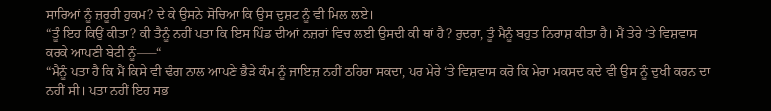ਸਾਰਿਆਂ ਨੂੰ ਜ਼ਰੂਰੀ ਹੁਕਮ? ਦੇ ਕੇ ਉਸਨੇ ਸੋਚਿਆ ਕਿ ਉਸ ਦੁਸ਼ਟ ਨੂੰ ਵੀ ਮਿਲ ਲਏ।
“ਤੂੰ ਇਹ ਕਿਉਂ ਕੀਤਾ? ਕੀ ਤੈਨੂੰ ਨਹੀਂ ਪਤਾ ਕਿ ਇਸ ਪਿੰਡ ਦੀਆਂ ਨਜ਼ਰਾਂ ਵਿਚ ਲਈ ਉਸਦੀ ਕੀ ਥਾਂ ਹੈ? ਰੁਦਰਾ, ਤੂੰ ਮੈਨੂੰ ਬਹੁਤ ਨਿਰਾਸ਼ ਕੀਤਾ ਹੈ। ਮੈਂ ਤੇਰੇ ‘ਤੇ ਵਿਸ਼ਵਾਸ ਕਰਕੇ ਆਪਣੀ ਬੇਟੀ ਨੂੰ—–“
“ਮੈਨੂੰ ਪਤਾ ਹੈ ਕਿ ਮੈਂ ਕਿਸੇ ਵੀ ਢੰਗ ਨਾਲ ਆਪਣੇ ਭੈੜੇ ਕੰਮ ਨੂੰ ਜਾਇਜ਼ ਨਹੀਂ ਠਹਿਰਾ ਸਕਦਾ, ਪਰ ਮੇਰੇ ‘ਤੇ ਵਿਸ਼ਵਾਸ ਕਰੋ ਕਿ ਮੇਰਾ ਮਕਸਦ ਕਦੇ ਵੀ ਉਸ ਨੂੰ ਦੁਖੀ ਕਰਨ ਦਾ ਨਹੀਂ ਸੀ। ਪਤਾ ਨਹੀਂ ਇਹ ਸਭ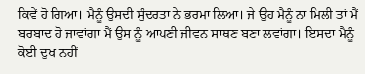ਕਿਵੇਂ ਹੋ ਗਿਆ। ਮੈਨੂੰ ਉਸਦੀ ਸੁੰਦਰਤਾ ਨੇ ਭਰਮਾ ਲਿਆ। ਜੇ ਉਹ ਮੈਨੂੰ ਨਾ ਮਿਲੀ ਤਾਂ ਮੈਂ ਬਰਬਾਦ ਹੋ ਜਾਵਾਂਗਾ ਮੈਂ ਉਸ ਨੂੰ ਆਪਣੀ ਜੀਵਨ ਸਾਥਣ ਬਣਾ ਲਵਾਂਗਾ। ਇਸਦਾ ਮੈਨੂੰ ਕੋਈ ਦੁਖ ਨਹੀਂ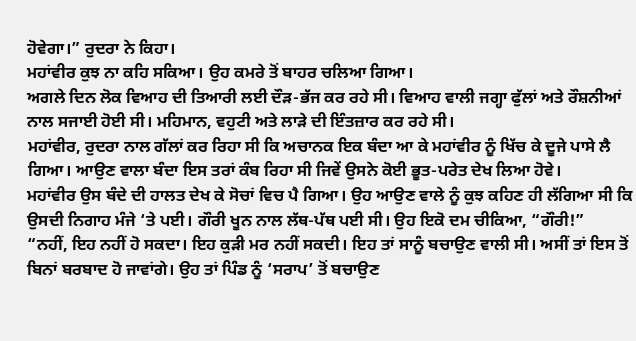ਹੋਵੇਗਾ।” ਰੁਦਰਾ ਨੇ ਕਿਹਾ।
ਮਹਾਂਵੀਰ ਕੁਝ ਨਾ ਕਹਿ ਸਕਿਆ। ਉਹ ਕਮਰੇ ਤੋਂ ਬਾਹਰ ਚਲਿਆ ਗਿਆ।
ਅਗਲੇ ਦਿਨ ਲੋਕ ਵਿਆਹ ਦੀ ਤਿਆਰੀ ਲਈ ਦੌੜ-ਭੱਜ ਕਰ ਰਹੇ ਸੀ। ਵਿਆਹ ਵਾਲੀ ਜਗ੍ਹਾ ਫੁੱਲਾਂ ਅਤੇ ਰੌਸ਼ਨੀਆਂ ਨਾਲ ਸਜਾਈ ਹੋਈ ਸੀ। ਮਹਿਮਾਨ, ਵਹੁਟੀ ਅਤੇ ਲਾੜੇ ਦੀ ਇੰਤਜ਼ਾਰ ਕਰ ਰਹੇ ਸੀ।
ਮਹਾਂਵੀਰ, ਰੁਦਰਾ ਨਾਲ ਗੱਲਾਂ ਕਰ ਰਿਹਾ ਸੀ ਕਿ ਅਚਾਨਕ ਇਕ ਬੰਦਾ ਆ ਕੇ ਮਹਾਂਵੀਰ ਨੂੰ ਖਿੱਚ ਕੇ ਦੂਜੇ ਪਾਸੇ ਲੈ ਗਿਆ। ਆਉਣ ਵਾਲਾ ਬੰਦਾ ਇਸ ਤਰਾਂ ਕੰਬ ਰਿਹਾ ਸੀ ਜਿਵੇਂ ਉਸਨੇ ਕੋਈ ਭੂਤ-ਪਰੇਤ ਦੇਖ ਲਿਆ ਹੋਵੇ।
ਮਹਾਂਵੀਰ ਉਸ ਬੰਦੇ ਦੀ ਹਾਲਤ ਦੇਖ ਕੇ ਸੋਚਾਂ ਵਿਚ ਪੈ ਗਿਆ। ਉਹ ਆਉਣ ਵਾਲੇ ਨੂੰ ਕੁਝ ਕਹਿਣ ਹੀ ਲੱਗਿਆ ਸੀ ਕਿ ਉਸਦੀ ਨਿਗਾਹ ਮੰਜੇ ‘ਤੇ ਪਈ। ਗੌਰੀ ਖੂਨ ਨਾਲ ਲੱਥ-ਪੱਥ ਪਈ ਸੀ। ਉਹ ਇਕੋ ਦਮ ਚੀਕਿਆ, “ਗੌਰੀ!”
“ਨਹੀਂ, ਇਹ ਨਹੀਂ ਹੋ ਸਕਦਾ। ਇਹ ਕੁੜੀ ਮਰ ਨਹੀਂ ਸਕਦੀ। ਇਹ ਤਾਂ ਸਾਨੂੰ ਬਚਾਉਣ ਵਾਲੀ ਸੀ। ਅਸੀਂ ਤਾਂ ਇਸ ਤੋਂ ਬਿਨਾਂ ਬਰਬਾਦ ਹੋ ਜਾਵਾਂਗੇ। ਉਹ ਤਾਂ ਪਿੰਡ ਨੂੰ ‘ਸਰਾਪ’ ਤੋਂ ਬਚਾਉਣ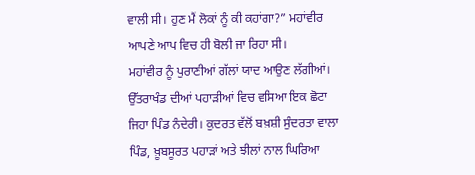ਵਾਲੀ ਸੀ। ਹੁਣ ਮੈਂ ਲੋਕਾਂ ਨੂੰ ਕੀ ਕਹਾਂਗਾ?” ਮਹਾਂਵੀਰ ਆਪਣੇ ਆਪ ਵਿਚ ਹੀ ਬੋਲੀ ਜਾ ਰਿਹਾ ਸੀ।
ਮਹਾਂਵੀਰ ਨੂੰ ਪੁਰਾਣੀਆਂ ਗੱਲਾਂ ਯਾਦ ਆਉਣ ਲੱਗੀਆਂ।
ਉੱਤਰਾਖੰਡ ਦੀਆਂ ਪਹਾੜੀਆਂ ਵਿਚ ਵਸਿਆ ਇਕ ਛੋਟਾ ਜਿਹਾ ਪਿੰਡ ਨੰਦੇਰੀ। ਕੁਦਰਤ ਵੱਲੋਂ ਬਖ਼ਸ਼ੀ ਸੁੰਦਰਤਾ ਵਾਲਾ ਪਿੰਡ, ਖ਼ੂਬਸੂਰਤ ਪਹਾੜਾਂ ਅਤੇ ਝੀਲਾਂ ਨਾਲ ਘਿਰਿਆ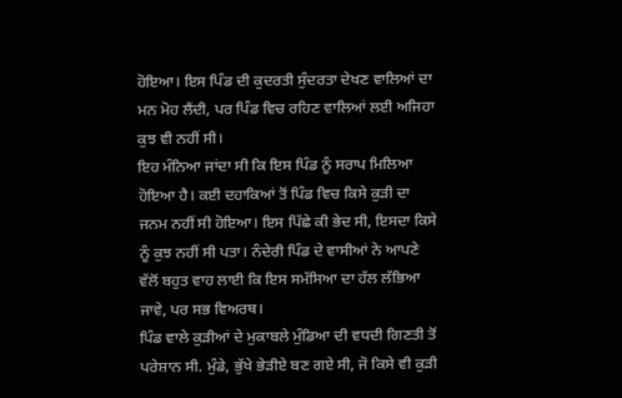ਹੋਇਆ। ਇਸ ਪਿੰਡ ਦੀ ਕੁਦਰਤੀ ਸੁੰਦਰਤਾ ਦੇਖਣ ਵਾਲਿਆਂ ਦਾ ਮਨ ਮੋਹ ਲੈਂਦੀ, ਪਰ ਪਿੰਡ ਵਿਚ ਰਹਿਣ ਵਾਲਿਆਂ ਲਈ ਅਜਿਹਾ ਕੁਝ ਵੀ ਨਹੀਂ ਸੀ।
ਇਹ ਮੰਨਿਆ ਜਾਂਦਾ ਸੀ ਕਿ ਇਸ ਪਿੰਡ ਨੂੰ ਸਰਾਪ ਮਿਲਿਆ ਹੋਇਆ ਹੈ। ਕਈ ਦਹਾਕਿਆਂ ਤੋਂ ਪਿੰਡ ਵਿਚ ਕਿਸੇ ਕੁੜੀ ਦਾ ਜਨਮ ਨਹੀਂ ਸੀ ਹੋਇਆ। ਇਸ ਪਿੱਛੇ ਕੀ ਭੇਦ ਸੀ, ਇਸਦਾ ਕਿਸੇ ਨੂੰ ਕੁਝ ਨਹੀਂ ਸੀ ਪਤਾ। ਨੰਦੇਰੀ ਪਿੰਡ ਦੇ ਵਾਸੀਆਂ ਨੇ ਆਪਣੇ ਵੱਲੋਂ ਬਹੁਤ ਵਾਹ ਲਾਈ ਕਿ ਇਸ ਸਮੱਸਿਆ ਦਾ ਹੱਲ ਲੱਭਿਆ ਜਾਵੇ, ਪਰ ਸਭ ਵਿਅਰਥ।
ਪਿੰਡ ਵਾਲੇ ਕੁੜੀਆਂ ਦੇ ਮੁਕਾਬਲੇ ਮੁੰਡਿਆ ਦੀ ਵਧਦੀ ਗਿਣਤੀ ਤੋਂ ਪਰੇਸ਼ਾਨ ਸੀ. ਮੁੰਡੇ, ਭੁੱਖੇ ਭੇੜੀਏ ਬਣ ਗਏ ਸੀ, ਜੋ ਕਿਸੇ ਵੀ ਕੁੜੀ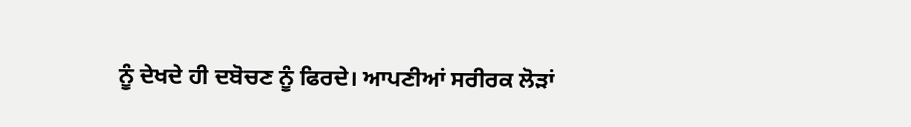ਨੂੰ ਦੇਖਦੇ ਹੀ ਦਬੋਚਣ ਨੂੰ ਫਿਰਦੇ। ਆਪਣੀਆਂ ਸਰੀਰਕ ਲੋੜਾਂ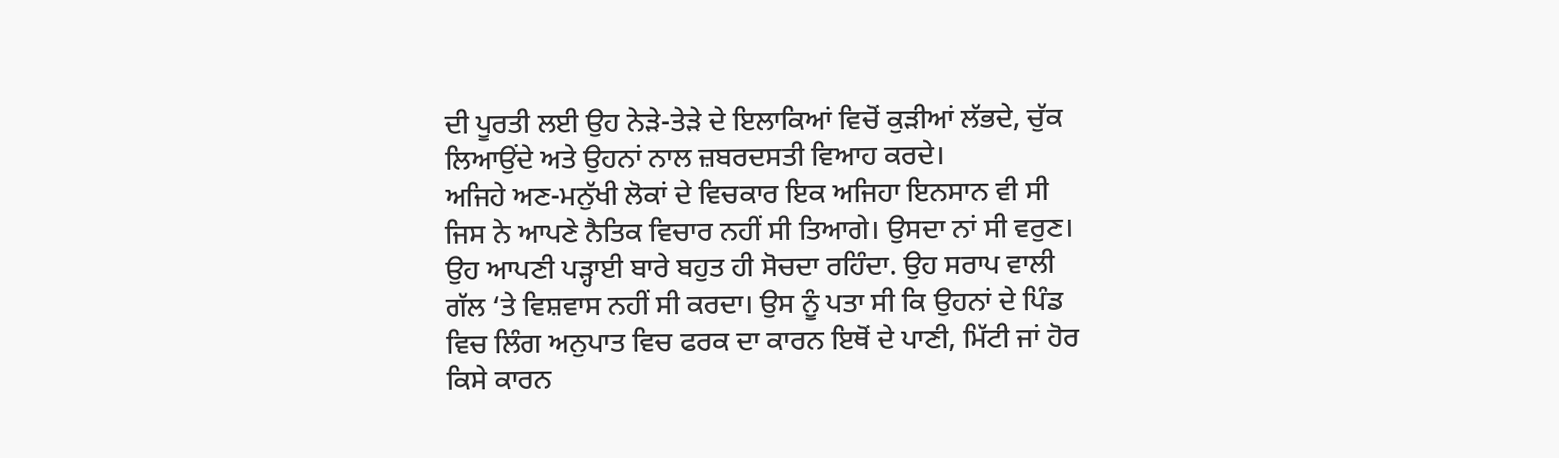ਦੀ ਪੂਰਤੀ ਲਈ ਉਹ ਨੇੜੇ-ਤੇੜੇ ਦੇ ਇਲਾਕਿਆਂ ਵਿਚੋਂ ਕੁੜੀਆਂ ਲੱਭਦੇ, ਚੁੱਕ ਲਿਆਉਂਦੇ ਅਤੇ ਉਹਨਾਂ ਨਾਲ ਜ਼ਬਰਦਸਤੀ ਵਿਆਹ ਕਰਦੇ।
ਅਜਿਹੇ ਅਣ-ਮਨੁੱਖੀ ਲੋਕਾਂ ਦੇ ਵਿਚਕਾਰ ਇਕ ਅਜਿਹਾ ਇਨਸਾਨ ਵੀ ਸੀ ਜਿਸ ਨੇ ਆਪਣੇ ਨੈਤਿਕ ਵਿਚਾਰ ਨਹੀਂ ਸੀ ਤਿਆਗੇ। ਉਸਦਾ ਨਾਂ ਸੀ ਵਰੁਣ। ਉਹ ਆਪਣੀ ਪੜ੍ਹਾਈ ਬਾਰੇ ਬਹੁਤ ਹੀ ਸੋਚਦਾ ਰਹਿੰਦਾ. ਉਹ ਸਰਾਪ ਵਾਲੀ ਗੱਲ ‘ਤੇ ਵਿਸ਼ਵਾਸ ਨਹੀਂ ਸੀ ਕਰਦਾ। ਉਸ ਨੂੰ ਪਤਾ ਸੀ ਕਿ ਉਹਨਾਂ ਦੇ ਪਿੰਡ ਵਿਚ ਲਿੰਗ ਅਨੁਪਾਤ ਵਿਚ ਫਰਕ ਦਾ ਕਾਰਨ ਇਥੋਂ ਦੇ ਪਾਣੀ, ਮਿੱਟੀ ਜਾਂ ਹੋਰ ਕਿਸੇ ਕਾਰਨ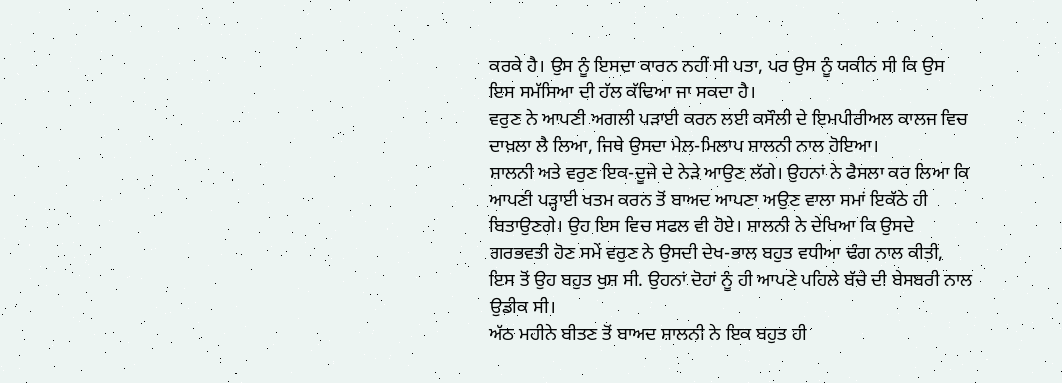ਕਰਕੇ ਹੈ। ਉਸ ਨੂੰ ਇਸਦਾ ਕਾਰਨ ਨਹੀਂ ਸੀ ਪਤਾ, ਪਰ ਉਸ ਨੂੰ ਯਕੀਨ ਸੀ ਕਿ ਉਸ ਇਸ ਸਮੱਸਿਆ ਦੀ ਹੱਲ ਕੱਢਿਆ ਜਾ ਸਕਦਾ ਹੈ।
ਵਰੁਣ ਨੇ ਆਪਣੀ ਅਗਲੀ ਪੜਾਈ ਕਰਨ ਲਈ ਕਸੌਲੀ ਦੇ ਇਮਪੀਰੀਅਲ ਕਾਲਜ ਵਿਚ ਦਾਖ਼ਲਾ ਲੈ ਲਿਆ, ਜਿਥੇ ਉਸਦਾ ਮੇਲ-ਮਿਲਾਪ ਸ਼ਾਲਨੀ ਨਾਲ ਹੋਇਆ।
ਸ਼ਾਲਨੀ ਅਤੇ ਵਰੁਣ ਇਕ-ਦੂਜੇ ਦੇ ਨੇੜੇ ਆਉਣ ਲੱਗੇ। ਉਹਨਾਂ ਨੇ ਫੈਸਲਾ ਕਰ ਲਿਆ ਕਿ ਆਪਣੀ ਪੜ੍ਹਾਈ ਖਤਮ ਕਰਨ ਤੋਂ ਬਾਅਦ ਆਪਣਾ ਅਉਣ ਵਾਲਾ ਸਮਾਂ ਇਕੱਠੇ ਹੀ ਬਿਤਾਉਣਗੇ। ਉਹ ਇਸ ਵਿਚ ਸਫਲ ਵੀ ਹੋਏ। ਸ਼ਾਲਨੀ ਨੇ ਦੇਖਿਆ ਕਿ ਉਸਦੇ ਗਰਭਵਤੀ ਹੋਣ ਸਮੇਂ ਵਰੁਣ ਨੇ ਉਸਦੀ ਦੇਖ-ਭਾਲ ਬਹੁਤ ਵਧੀਆ ਢੰਗ ਨਾਲ ਕੀਤੀ, ਇਸ ਤੋਂ ਉਹ ਬਹੁਤ ਖੁਸ਼ ਸੀ. ਉਹਨਾਂ ਦੋਹਾਂ ਨੂੰ ਹੀ ਆਪਣੇ ਪਹਿਲੇ ਬੱਚੇ ਦੀ ਬੇਸਬਰੀ ਨਾਲ ਉਡੀਕ ਸੀ।
ਅੱਠ ਮਹੀਨੇ ਬੀਤਣ ਤੋਂ ਬਾਅਦ ਸ਼ਾਲਨੀ ਨੇ ਇਕ ਬਹੁਤ ਹੀ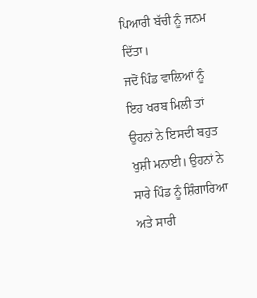ਪਿਆਰੀ ਬੱਚੀ ਨੂੰ ਜਨਮ ਦਿੱਤਾ।
ਜਦੋਂ ਪਿੰਡ ਵਾਲਿਆਂ ਨੂੰ ਇਹ ਖਰਬ ਮਿਲੀ ਤਾਂ ਉਹਨਾਂ ਨੇ ਇਸਦੀ ਬਹੁਤ ਖੁਸ਼ੀ ਮਨਾਈ। ਉਹਨਾਂ ਨੇ ਸਾਰੇ ਪਿੰਡ ਨੂੰ ਸ਼ਿੰਗਾਰਿਆ ਅਤੇ ਸਾਰੀ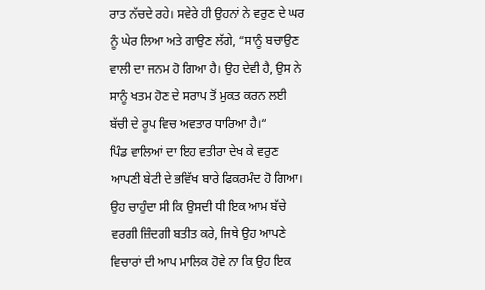ਰਾਤ ਨੱਚਦੇ ਰਹੇ। ਸਵੇਰੇ ਹੀ ਉਹਨਾਂ ਨੇ ਵਰੁਣ ਦੇ ਘਰ ਨੂੰ ਘੇਰ ਲਿਆ ਅਤੇ ਗਾਉਣ ਲੱਗੇ, “ਸਾਨੂੰ ਬਚਾਉਣ ਵਾਲੀ ਦਾ ਜਨਮ ਹੋ ਗਿਆ ਹੈ। ਉਹ ਦੇਵੀ ਹੈ, ਉਸ ਨੇ ਸਾਨੂੰ ਖਤਮ ਹੋਣ ਦੇ ਸਰਾਪ ਤੋਂ ਮੁਕਤ ਕਰਨ ਲਈ ਬੱਚੀ ਦੇ ਰੂਪ ਵਿਚ ਅਵਤਾਰ ਧਾਰਿਆ ਹੈ।“
ਪਿੰਡ ਵਾਲਿਆਂ ਦਾ ਇਹ ਵਤੀਰਾ ਦੇਖ ਕੇ ਵਰੁਣ ਆਪਣੀ ਬੇਟੀ ਦੇ ਭਵਿੱਖ ਬਾਰੇ ਫਿਕਰਮੰਦ ਹੋ ਗਿਆ। ਉਹ ਚਾਹੁੰਦਾ ਸੀ ਕਿ ਉਸਦੀ ਧੀ ਇਕ ਆਮ ਬੱਚੇ ਵਰਗੀ ਜ਼ਿੰਦਗੀ ਬਤੀਤ ਕਰੇ, ਜਿਥੇ ਉਹ ਆਪਣੇ ਵਿਚਾਰਾਂ ਦੀ ਆਪ ਮਾਲਿਕ ਹੋਵੇ ਨਾ ਕਿ ਉਹ ਇਕ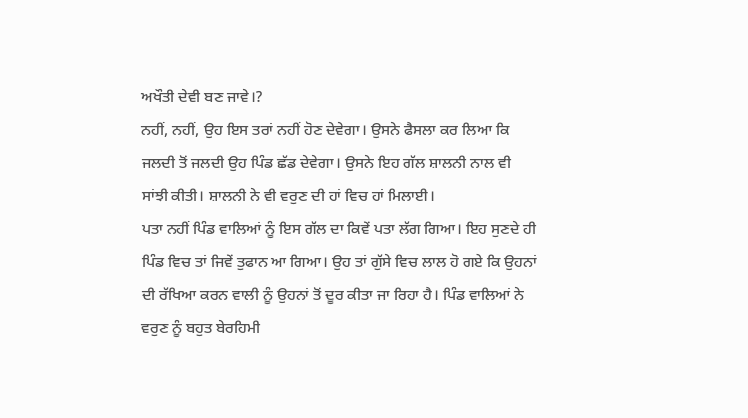ਅਖੌਤੀ ਦੇਵੀ ਬਣ ਜਾਵੇ।?
ਨਹੀਂ, ਨਹੀਂ, ਉਹ ਇਸ ਤਰਾਂ ਨਹੀਂ ਹੋਣ ਦੇਵੇਗਾ। ਉਸਨੇ ਫੈਸਲਾ ਕਰ ਲਿਆ ਕਿ ਜਲਦੀ ਤੋਂ ਜਲਦੀ ਉਹ ਪਿੰਡ ਛੱਡ ਦੇਵੇਗਾ। ਉਸਨੇ ਇਹ ਗੱਲ ਸ਼ਾਲਨੀ ਨਾਲ ਵੀ ਸਾਂਝੀ ਕੀਤੀ। ਸ਼ਾਲਨੀ ਨੇ ਵੀ ਵਰੁਣ ਦੀ ਹਾਂ ਵਿਚ ਹਾਂ ਮਿਲਾਈ।
ਪਤਾ ਨਹੀਂ ਪਿੰਡ ਵਾਲਿਆਂ ਨੂੰ ਇਸ ਗੱਲ ਦਾ ਕਿਵੇਂ ਪਤਾ ਲੱਗ ਗਿਆ। ਇਹ ਸੁਣਦੇ ਹੀ ਪਿੰਡ ਵਿਚ ਤਾਂ ਜਿਵੇਂ ਤੁਫਾਨ ਆ ਗਿਆ। ਉਹ ਤਾਂ ਗੁੱਸੇ ਵਿਚ ਲਾਲ ਹੋ ਗਏ ਕਿ ਉਹਨਾਂ ਦੀ ਰੱਖਿਆ ਕਰਨ ਵਾਲੀ ਨੂੰ ਉਹਨਾਂ ਤੋਂ ਦੂਰ ਕੀਤਾ ਜਾ ਰਿਹਾ ਹੈ। ਪਿੰਡ ਵਾਲਿਆਂ ਨੇ ਵਰੁਣ ਨੂੰ ਬਹੁਤ ਬੇਰਹਿਮੀ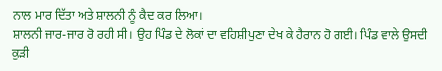ਨਾਲ ਮਾਰ ਦਿੱਤਾ ਅਤੇ ਸ਼ਾਲਨੀ ਨੂੰ ਕੈਦ ਕਰ ਲਿਆ।
ਸ਼ਾਲਨੀ ਜਾਰ-ਜਾਰ ਰੋ ਰਹੀ ਸੀ। ਉਹ ਪਿੰਡ ਦੇ ਲੋਕਾਂ ਦਾ ਵਹਿਸ਼ੀਪੁਣਾ ਦੇਖ ਕੇ ਹੈਰਾਨ ਹੋ ਗਈ। ਪਿੰਡ ਵਾਲੇ ਉਸਦੀ ਕੁੜੀ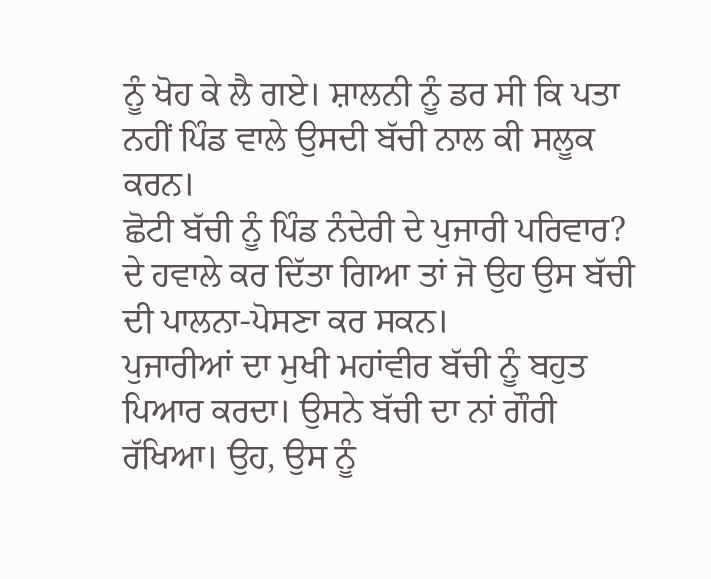ਨੂੰ ਖੋਹ ਕੇ ਲੈ ਗਏ। ਸ਼ਾਲਨੀ ਨੂੰ ਡਰ ਸੀ ਕਿ ਪਤਾ ਨਹੀਂ ਪਿੰਡ ਵਾਲੇ ਉਸਦੀ ਬੱਚੀ ਨਾਲ ਕੀ ਸਲੂਕ ਕਰਨ।
ਛੋਟੀ ਬੱਚੀ ਨੂੰ ਪਿੰਡ ਨੰਦੇਰੀ ਦੇ ਪੁਜਾਰੀ ਪਰਿਵਾਰ? ਦੇ ਹਵਾਲੇ ਕਰ ਦਿੱਤਾ ਗਿਆ ਤਾਂ ਜੋ ਉਹ ਉਸ ਬੱਚੀ ਦੀ ਪਾਲਨਾ-ਪੋਸਣਾ ਕਰ ਸਕਨ।
ਪੁਜਾਰੀਆਂ ਦਾ ਮੁਖੀ ਮਹਾਂਵੀਰ ਬੱਚੀ ਨੂੰ ਬਹੁਤ ਪਿਆਰ ਕਰਦਾ। ਉਸਨੇ ਬੱਚੀ ਦਾ ਨਾਂ ਗੌਰੀ ਰੱਖਿਆ। ਉਹ, ਉਸ ਨੂੰ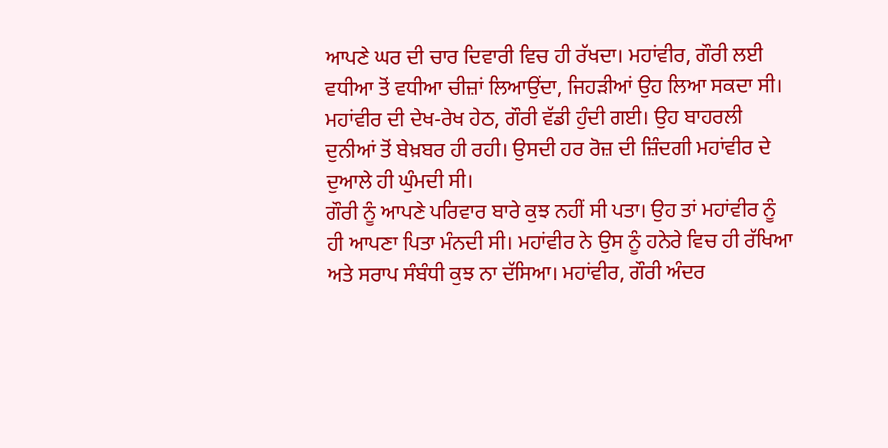ਆਪਣੇ ਘਰ ਦੀ ਚਾਰ ਦਿਵਾਰੀ ਵਿਚ ਹੀ ਰੱਖਦਾ। ਮਹਾਂਵੀਰ, ਗੌਰੀ ਲਈ ਵਧੀਆ ਤੋਂ ਵਧੀਆ ਚੀਜ਼ਾਂ ਲਿਆਉਂਦਾ, ਜਿਹੜੀਆਂ ਉਹ ਲਿਆ ਸਕਦਾ ਸੀ। ਮਹਾਂਵੀਰ ਦੀ ਦੇਖ-ਰੇਖ ਹੇਠ, ਗੌਰੀ ਵੱਡੀ ਹੁੰਦੀ ਗਈ। ਉਹ ਬਾਹਰਲੀ ਦੁਨੀਆਂ ਤੋਂ ਬੇਖ਼ਬਰ ਹੀ ਰਹੀ। ਉਸਦੀ ਹਰ ਰੋਜ਼ ਦੀ ਜ਼ਿੰਦਗੀ ਮਹਾਂਵੀਰ ਦੇ ਦੁਆਲੇ ਹੀ ਘੁੰਮਦੀ ਸੀ।
ਗੌਰੀ ਨੂੰ ਆਪਣੇ ਪਰਿਵਾਰ ਬਾਰੇ ਕੁਝ ਨਹੀਂ ਸੀ ਪਤਾ। ਉਹ ਤਾਂ ਮਹਾਂਵੀਰ ਨੂੰ ਹੀ ਆਪਣਾ ਪਿਤਾ ਮੰਨਦੀ ਸੀ। ਮਹਾਂਵੀਰ ਨੇ ਉਸ ਨੂੰ ਹਨੇਰੇ ਵਿਚ ਹੀ ਰੱਖਿਆ ਅਤੇ ਸਰਾਪ ਸੰਬੰਧੀ ਕੁਝ ਨਾ ਦੱਸਿਆ। ਮਹਾਂਵੀਰ, ਗੌਰੀ ਅੰਦਰ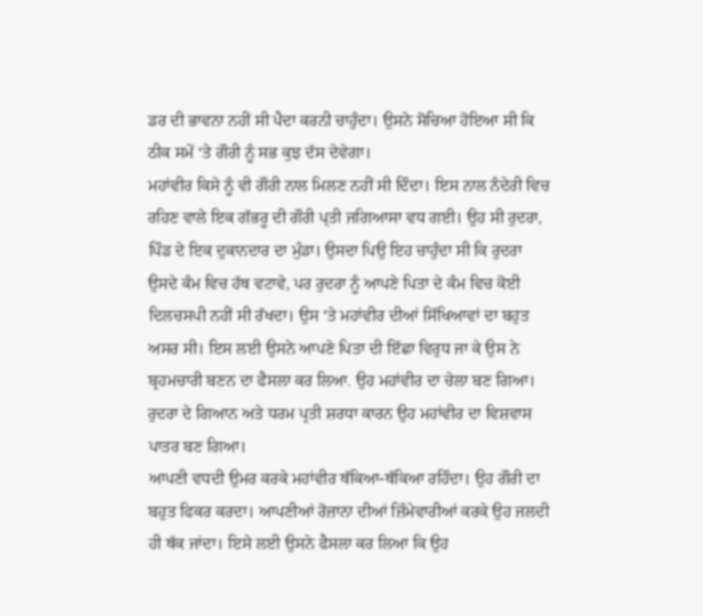ਡਰ ਦੀ ਭਾਵਨਾ ਨਹੀਂ ਸੀ ਪੈਦਾ ਕਰਨੀ ਚਾਹੁੰਦਾ। ਉਸਨੇ ਸੋਚਿਆ ਹੋਇਆ ਸੀ ਕਿ ਠੀਕ ਸਮੇਂ ‘ਤੇ ਗੌਰੀ ਨੂੰ ਸਭ ਕੁਝ ਦੱਸ ਦੇਵੇਗਾ।
ਮਹਾਂਵੀਰ ਕਿਸੇ ਨੂੰ ਵੀ ਗੌਰੀ ਨਾਲ ਮਿਲਣ ਨਹੀਂ ਸੀ ਦਿੰਦਾ। ਇਸ ਨਾਲ ਨੰਦੇਰੀ ਵਿਚ ਰਹਿਣ ਵਾਲੇ ਇਕ ਗੱਭਰੂ ਦੀ ਗੌਰੀ ਪ੍ਤੀ ਜਗਿਆਸਾ ਵਧ ਗਈ। ਉਹ ਸੀ ਰੁਦਰਾ, ਪਿੰਡ ਦੇ ਇਕ ਦੁਕਾਨਦਾਰ ਦਾ ਮੁੰਡਾ। ਉਸਦਾ ਪਿਉ ਇਹ ਚਾਹੁੰਦਾ ਸੀ ਕਿ ਰੁਦਰਾ ਉਸਦੇ ਕੰਮ ਵਿਚ ਹੱਥ ਵਟਾਵੇ, ਪਰ ਰੁਦਰਾ ਨੂੰ ਆਪਣੇ ਪਿਤਾ ਦੇ ਕੰਮ ਵਿਚ ਕੋਈ ਦਿਲਚਸਪੀ ਨਹੀਂ ਸੀ ਰੱਖਦਾ। ਉਸ ‘ਤੇ ਮਹਾਂਵੀਰ ਦੀਆਂ ਸਿੱਖਿਆਵਾਂ ਦਾ ਬਹੁਤ ਅਸਰ ਸੀ। ਇਸ ਲਈ ਉਸਨੇ ਆਪਣੇ ਪਿਤਾ ਦੀ ਇੱਛਾ ਵਿਰੁਧ ਜਾ ਕੇ ਉਸ ਨੇ ਬ੍ਰਹਮਚਾਰੀ ਬਣਨ ਦਾ ਫੈਸਲਾ ਕਰ ਲਿਆ. ਉਹ ਮਹਾਂਵੀਰ ਦਾ ਚੇਲਾ ਬਣ ਗਿਆ।
ਰੁਦਰਾ ਦੇ ਗਿਆਨ ਅਤੇ ਧਰਮ ਪ੍ਰਤੀ ਸ਼ਰਧਾ ਕਾਰਨ ਉਹ ਮਹਾਂਵੀਰ ਦਾ ਵਿਸ਼ਵਾਸ ਪਾਤਰ ਬਣ ਗਿਆ।
ਆਪਣੀ ਵਧਦੀ ਉਮਰ ਕਰਕੇ ਮਹਾਂਵੀਰ ਥੱਕਿਆ-ਥੱਕਿਆ ਰਹਿੰਦਾ। ਉਹ ਗੌਰੀ ਦਾ ਬਹੁਤ ਫਿਕਰ ਕਰਦਾ। ਆਪਣੀਆਂ ਰੋਜ਼ਾਨਾ ਦੀਆਂ ਜ਼ਿੰਮੇਵਾਰੀਆਂ ਕਰਕੇ ਉਹ ਜਲਦੀ ਹੀ ਥੱਕ ਜਾਂਦਾ। ਇਸੇ ਲਈ ਉਸਨੇ ਫੈਸਲਾ ਕਰ ਲਿਆ ਕਿ ਉਹ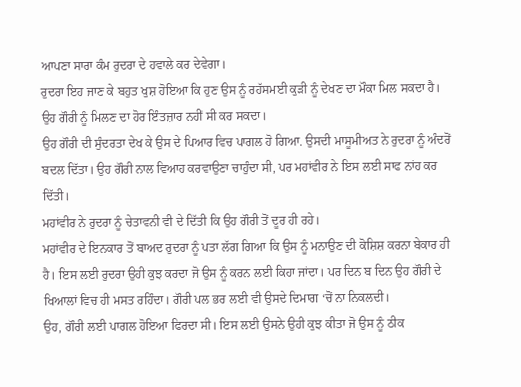ਆਪਣਾ ਸਾਰਾ ਕੰਮ ਰੁਦਰਾ ਦੇ ਹਵਾਲੇ ਕਰ ਦੇਵੇਗਾ।
ਰੁਦਰਾ ਇਹ ਜਾਣ ਕੇ ਬਹੁਤ ਖੁਸ਼ ਹੋਇਆ ਕਿ ਹੁਣ ਉਸ ਨੂੰ ਰਹੱਸਮਈ ਕੁੜੀ ਨੂੰ ਦੇਖਣ ਦਾ ਮੌਕਾ ਮਿਲ ਸਕਦਾ ਹੈ। ਉਹ ਗੌਰੀ ਨੂੰ ਮਿਲਣ ਦਾ ਹੋਰ ਇੰਤਜ਼ਾਰ ਨਹੀਂ ਸੀ ਕਰ ਸਕਦਾ।
ਉਹ ਗੌਰੀ ਦੀ ਸੁੰਦਰਤਾ ਦੇਖ ਕੇ ਉਸ ਦੇ ਪਿਆਰ ਵਿਚ ਪਾਗਲ ਹੋ ਗਿਆ. ਉਸਦੀ ਮਾਸੂਮੀਅਤ ਨੇ ਰੁਦਰਾ ਨੂੰ ਅੰਦਰੋਂ ਬਦਲ ਦਿੱਤਾ। ਉਹ ਗੌਰੀ ਨਾਲ ਵਿਆਹ ਕਰਵਾਉਣਾ ਚਾਹੁੰਦਾ ਸੀ, ਪਰ ਮਹਾਂਵੀਰ ਨੇ ਇਸ ਲਈ ਸਾਫ ਨਾਂਹ ਕਰ ਦਿੱਤੀ।
ਮਹਾਂਵੀਰ ਨੇ ਰੁਦਰਾ ਨੂੰ ਚੇਤਾਵਨੀ ਵੀ ਦੇ ਦਿੱਤੀ ਕਿ ਉਹ ਗੌਰੀ ਤੋਂ ਦੂਰ ਹੀ ਰਹੇ।
ਮਹਾਂਵੀਰ ਦੇ ਇਨਕਾਰ ਤੋਂ ਬਾਅਦ ਰੁਦਰਾ ਨੂੰ ਪਤਾ ਲੱਗ ਗਿਆ ਕਿ ਉਸ ਨੂੰ ਮਨਾਉਣ ਦੀ ਕੋਸ਼ਿਸ਼ ਕਰਨਾ ਬੇਕਾਰ ਹੀ ਹੈ। ਇਸ ਲਈ ਰੁਦਰਾ ਉਹੀ ਕੁਝ ਕਰਦਾ ਜੋ ਉਸ ਨੂੰ ਕਰਨ ਲਈ ਕਿਹਾ ਜਾਂਦਾ। ਪਰ ਦਿਨ ਬ ਦਿਨ ਉਹ ਗੌਰੀ ਦੇ ਖਿਆਲਾਂ ਵਿਚ ਹੀ ਮਸਤ ਰਹਿੰਦਾ। ਗੌਰੀ ਪਲ ਭਰ ਲਈ ਵੀ ਉਸਦੇ ਦਿਮਾਗ ‘ਚੋਂ ਨਾ ਨਿਕਲਦੀ।
ਉਹ, ਗੌਰੀ ਲਈ ਪਾਗਲ ਹੋਇਆ ਫਿਰਦਾ ਸੀ। ਇਸ ਲਈ ਉਸਨੇ ਉਹੀ ਕੁਝ ਕੀਤਾ ਜੋ ਉਸ ਨੂੰ ਠੀਕ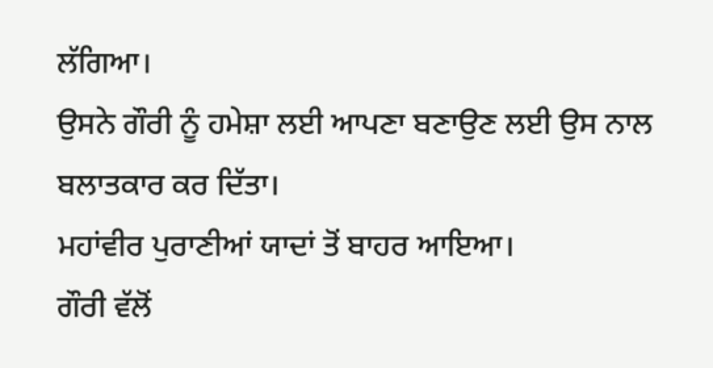ਲੱਗਿਆ।
ਉਸਨੇ ਗੌਰੀ ਨੂੰ ਹਮੇਸ਼ਾ ਲਈ ਆਪਣਾ ਬਣਾਉਣ ਲਈ ਉਸ ਨਾਲ ਬਲਾਤਕਾਰ ਕਰ ਦਿੱਤਾ।
ਮਹਾਂਵੀਰ ਪੁਰਾਣੀਆਂ ਯਾਦਾਂ ਤੋਂ ਬਾਹਰ ਆਇਆ।
ਗੌਰੀ ਵੱਲੋਂ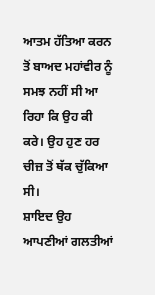ਆਤਮ ਹੱਤਿਆ ਕਰਨ ਤੋਂ ਬਾਅਦ ਮਹਾਂਵੀਰ ਨੂੰ ਸਮਝ ਨਹੀਂ ਸੀ ਆ ਰਿਹਾ ਕਿ ਉਹ ਕੀ ਕਰੇ। ਉਹ ਹੁਣ ਹਰ ਚੀਜ਼ ਤੋਂ ਥੱਕ ਚੁੱਕਿਆ ਸੀ।
ਸ਼ਾਇਦ ਉਹ ਆਪਣੀਆਂ ਗਲਤੀਆਂ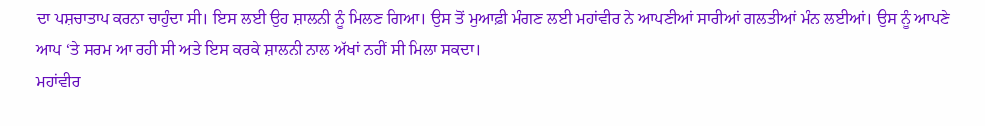ਦਾ ਪਸ਼ਚਾਤਾਪ ਕਰਨਾ ਚਾਹੁੰਦਾ ਸੀ। ਇਸ ਲਈ ਉਹ ਸ਼ਾਲਨੀ ਨੂੰ ਮਿਲਣ ਗਿਆ। ਉਸ ਤੋਂ ਮੁਆਫ਼ੀ ਮੰਗਣ ਲਈ ਮਹਾਂਵੀਰ ਨੇ ਆਪਣੀਆਂ ਸਾਰੀਆਂ ਗਲਤੀਆਂ ਮੰਨ ਲਈਆਂ। ਉਸ ਨੂੰ ਆਪਣੇ ਆਪ ‘ਤੇ ਸਰਮ ਆ ਰਹੀ ਸੀ ਅਤੇ ਇਸ ਕਰਕੇ ਸ਼ਾਲਨੀ ਨਾਲ ਅੱਖਾਂ ਨਹੀਂ ਸੀ ਮਿਲਾ ਸਕਦਾ।
ਮਹਾਂਵੀਰ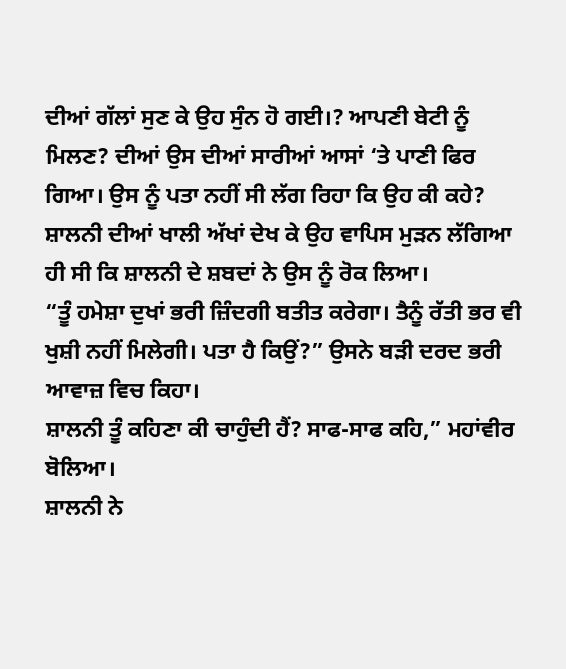ਦੀਆਂ ਗੱਲਾਂ ਸੁਣ ਕੇ ਉਹ ਸੁੰਨ ਹੋ ਗਈ।? ਆਪਣੀ ਬੇਟੀ ਨੂੰ ਮਿਲਣ? ਦੀਆਂ ਉਸ ਦੀਆਂ ਸਾਰੀਆਂ ਆਸਾਂ ‘ਤੇ ਪਾਣੀ ਫਿਰ ਗਿਆ। ਉਸ ਨੂੰ ਪਤਾ ਨਹੀਂ ਸੀ ਲੱਗ ਰਿਹਾ ਕਿ ਉਹ ਕੀ ਕਹੇ?
ਸ਼ਾਲਨੀ ਦੀਆਂ ਖਾਲੀ ਅੱਖਾਂ ਦੇਖ ਕੇ ਉਹ ਵਾਪਿਸ ਮੁੜਨ ਲੱਗਿਆ ਹੀ ਸੀ ਕਿ ਸ਼ਾਲਨੀ ਦੇ ਸ਼ਬਦਾਂ ਨੇ ਉਸ ਨੂੰ ਰੋਕ ਲਿਆ।
“ਤੂੰ ਹਮੇਸ਼ਾ ਦੁਖਾਂ ਭਰੀ ਜ਼ਿੰਦਗੀ ਬਤੀਤ ਕਰੇਗਾ। ਤੈਨੂੰ ਰੱਤੀ ਭਰ ਵੀ ਖੁਸ਼ੀ ਨਹੀਂ ਮਿਲੇਗੀ। ਪਤਾ ਹੈ ਕਿਉਂ?” ਉਸਨੇ ਬੜੀ ਦਰਦ ਭਰੀ ਆਵਾਜ਼ ਵਿਚ ਕਿਹਾ।
ਸ਼ਾਲਨੀ ਤੂੰ ਕਹਿਣਾ ਕੀ ਚਾਹੁੰਦੀ ਹੈਂ? ਸਾਫ-ਸਾਫ ਕਹਿ,” ਮਹਾਂਵੀਰ ਬੋਲਿਆ।
ਸ਼ਾਲਨੀ ਨੇ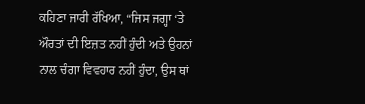ਕਹਿਣਾ ਜਾਰੀ ਰੱਖਿਆ, “ਜਿਸ ਜਗ੍ਹਾ ‘ਤੇ ਔਰਤਾਂ ਦੀ ਇਜ਼ਤ ਨਹੀਂ ਹੁੰਦੀ ਅਤੇ ਉਹਨਾਂ ਨਾਲ ਚੰਗਾ ਵਿਵਹਾਰ ਨਹੀਂ ਹੁੰਦਾ, ਉਸ ਥਾਂ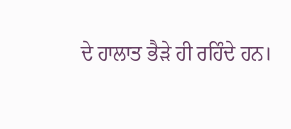ਦੇ ਹਾਲਾਤ ਭੈੜੇ ਹੀ ਰਹਿੰਦੇ ਹਨ।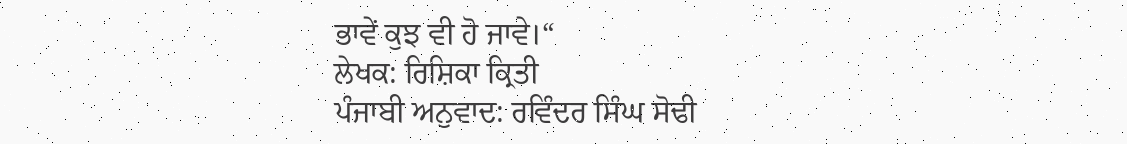ਭਾਵੇਂ ਕੁਝ ਵੀ ਹੋ ਜਾਵੇ।“
ਲੇਖਕ: ਰਿਸ਼ਿਕਾ ਕ੍ਰਿਤੀ
ਪੰਜਾਬੀ ਅਨੁਵਾਦ: ਰਵਿੰਦਰ ਸਿੰਘ ਸੋਢੀ